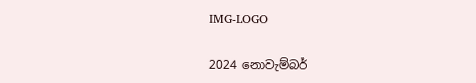IMG-LOGO

2024 නොවැම්බර්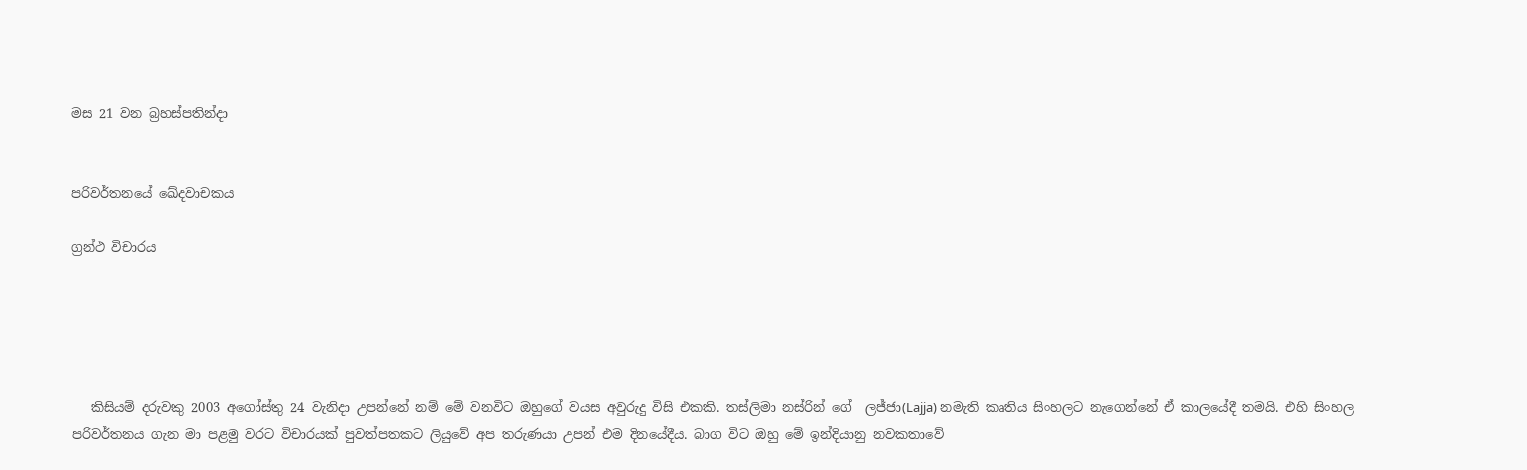මස 21 වන බ්‍රහස්පතින්දා


පරිවර්තනයේ ඛේදවාචකය

ග්‍රන්ථ විචාරය





   කිසියම් දරුවකු 2003 අගෝස්තු 24 වැනිදා උපන්නේ නම් මේ වනවිට ඔහුගේ වයස අවුරුදු විසි එකකි. තස්ලිමා නස්රින් ගේ  ලජ්ජා(Lajja) නමැති කෘතිය සිංහලට නැගෙන්නේ ඒ කාලයේදී තමයි. එහි සිංහල පරිවර්තනය ගැන මා පළමු වරට විචාරයක් පුවත්පතකට ලියුවේ අප තරුණයා උපන් එම දිනයේදීය. බාග විට ඔහු මේ ඉන්දියානු නවකතාවේ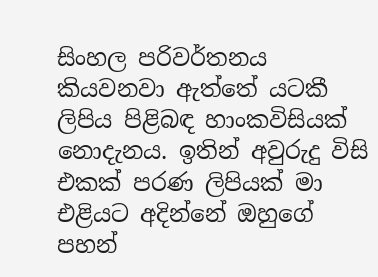සිංහල පරිවර්තනය කියවනවා ඇත්තේ යටකී ලිපිය පිළිබඳ හාංකවිසියක් නොදැනය. ඉතින් අවුරුදු විසි එකක් පරණ ලිපියක් මා එළියට අදින්නේ ඔහුගේ පහන්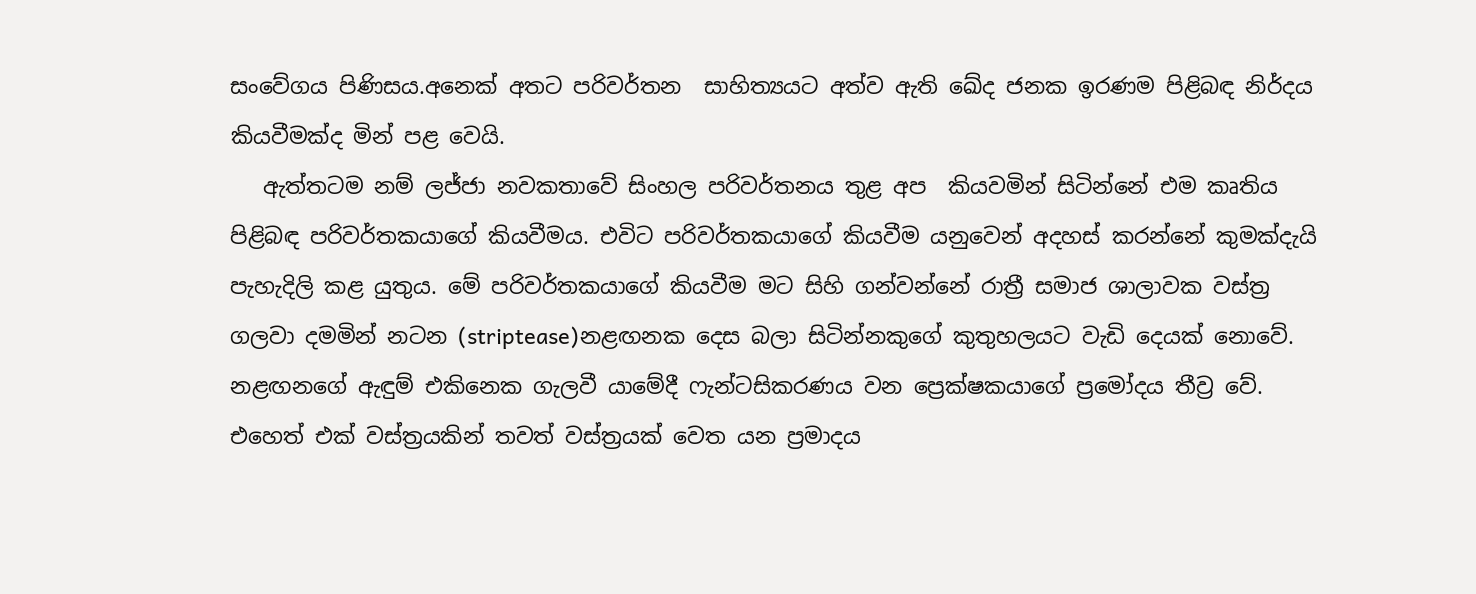සංවේගය පිණිසය.අනෙක් අතට පරිවර්තන  සාහිත්‍යයට අත්ව ඇති ඛේද ජනක ඉරණම පිළිබඳ නිර්දය කියවීමක්ද මින් පළ වෙයි.
   ඇත්තටම නම් ලජ්ජා නවකතාවේ සිංහල පරිවර්තනය තුළ අප  කියවමින් සිටින්නේ එම කෘතිය පිළිබඳ පරිවර්තකයාගේ කියවීමය. එවිට පරිවර්තකයාගේ කියවීම යනුවෙන් අදහස් කරන්නේ කුමක්දැයි පැහැදිලි කළ යුතුය. මේ පරිවර්තකයාගේ කියවීම මට සිහි ගන්වන්නේ රාත්‍රී සමාජ ශාලාවක වස්ත්‍ර ගලවා දමමින් නටන (striptease)නළඟනක දෙස බලා සිටින්නකුගේ කුතුහලයට වැඩි දෙයක් නොවේ. නළඟනගේ ඇඳුම් එකිනෙක ගැලවී යාමේදී ෆැන්ටසිකරණය වන ප්‍රෙක්ෂකයාගේ ප්‍රමෝදය තීව්‍ර වේ. එහෙත් එක් වස්ත්‍රයකින් තවත් වස්ත්‍රයක් වෙත යන ප්‍රමාදය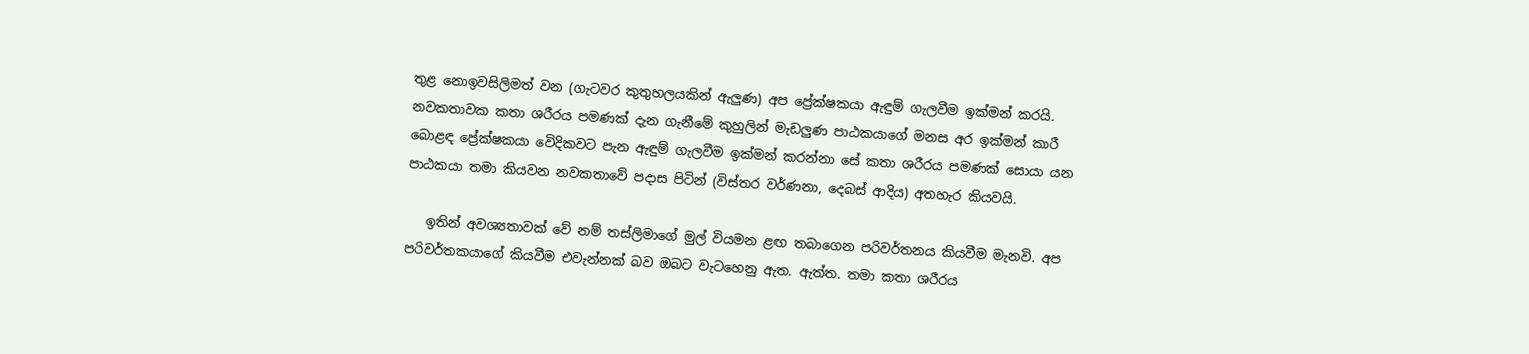තුළ නොඉවසිලිමත් වන (ගැටවර කුතුහලයකින් ඇලුණ) අප ප්‍රේක්ෂකයා ඇඳුම් ගැලවීම ඉක්මන් කරයි. නවකතාවක කතා ශරීරය පමණක් දැන ගැනීමේ කුහුලින් මැඩලුණ පාඨකයාගේ මනස අර ඉක්මන් කාරී බොළඳ ප්‍රේක්ෂකයා වෙිදිකවට පැන ඇඳුම් ගැලවීම ඉක්මන් කරන්නා සේ කතා ශරීරය පමණක් සොයා යන පාඨකයා තමා කියවන නවකතාවේ පදාස පිටින් (විස්තර වර්ණනා, දෙබස් ආදිය) අතහැර කියවයි.

   ඉතින් අවශ්‍යතාවක් වේ නම් තස්ලිමාගේ මුල් වියමන ළඟ තබාගෙන පරිවර්තනය කියවීම මැනවි. අප පරිවර්තකයාගේ කියවීම එවැන්නක් බව ඔබට වැටහෙනු ඇත. ඇත්ත. තමා කතා ශරීරය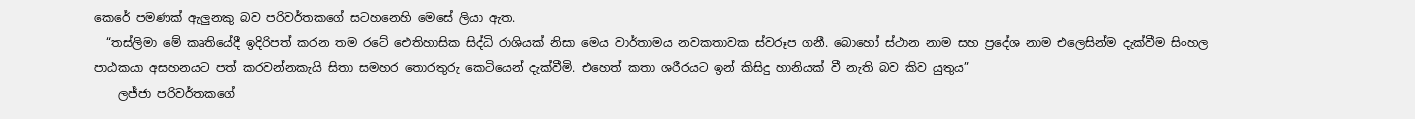කෙරේ පමණක් ඇලුනකු බව පරිවර්තකගේ සටහනෙහි මෙසේ ලියා ඇත.
  “තස්ලිමා මේ කෘතියේදී ඉදිරිපත් කරන තම රටේ ඓතිහාසික සිද්ධි රාශියක් නිසා මෙය වාර්තාමය නවකතාවක ස්වරූප ගනී. බොහෝ ස්ථාන නාම සහ ප්‍රදේශ නාම එලෙසින්ම දැක්වීම සිංහල පාඨකයා අසහනයට පත් කරවන්නකැයි සිතා සමහර තොරතුරු කෙටියෙන් දැක්වීමි. එහෙත් කතා ශරීරයට ඉන් කිසිදු හානියක් වී නැති බව කිව යුතුය”
    ලජ්ජා පරිවර්තකගේ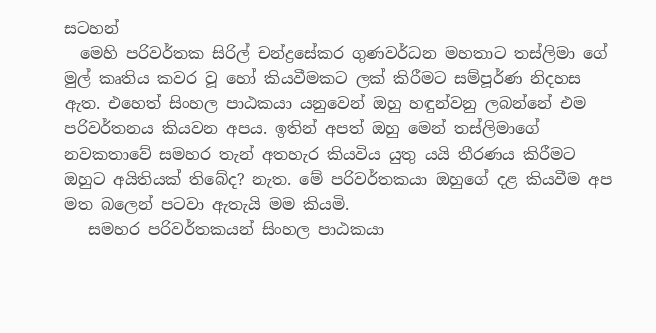සටහන්
  මෙහි පරිවර්තක සිරිල් චන්ද්‍රසේකර ගුණවර්ධන මහතාට තස්ලිමා ගේ මුල් කෘතිය කවර වූ හෝ කියවීමකට ලක් කිරීමට සම්පූර්ණ නිදහස ඇත. එහෙත් සිංහල පාඨකයා යනුවෙන් ඔහු හඳුන්වනු ලබන්නේ එම පරිවර්තනය කියවන අපය. ඉතින් අපත් ඔහු මෙන් තස්ලිමාගේ නවකතාවේ සමහර තැන් අතහැර කියවිය යුතු යයි තීරණය කිරීමට ඔහුට අයිතියක් තිබේද? නැත. මේ පරිවර්තකයා ඔහුගේ දළ කියවීම අප මත බලෙන් පටවා ඇතැයි මම කියමි.
   සමහර පරිවර්තකයන් සිංහල පාඨකයා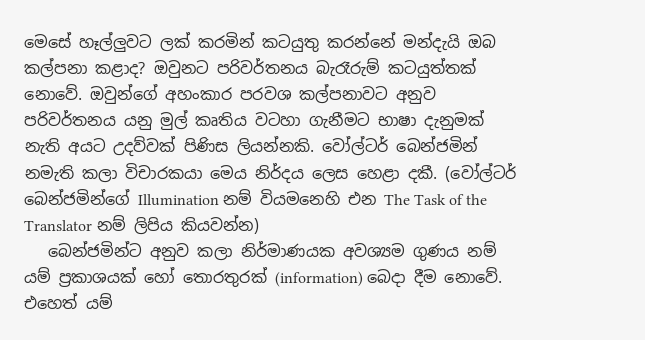මෙසේ හෑල්ලුවට ලක් කරමින් කටයුතු කරන්නේ මන්දැයි ඔබ කල්පනා කළාද? ඔවුනට පරිවර්තනය බැරෑරුම් කටයුත්තක් නොවේ. ඔවුන්ගේ අහංකාර පරවශ කල්පනාවට අනුව පරිවර්තනය යනු මුල් කෘතිය වටහා ගැනීමට භාෂා දැනුමක් නැති අයට උදව්වක් පිණිස ලියන්නකි. වෝල්ටර් බෙන්ජමින් නමැති කලා විචාරකයා මෙය නිර්දය ලෙස හෙළා දකී. (වෝල්ටර් බෙන්ජමින්ගේ Illumination නම් වියමනෙහි එන The Task of the Translator නම් ලිපිය කියවන්න)
   බෙන්ජමින්ට අනුව කලා නිර්මාණයක අවශ්‍යම ගුණය නම් යම් ප්‍රකාශයක් හෝ තොරතුරක් (information) බෙදා දීම නොවේ. එහෙත් යම්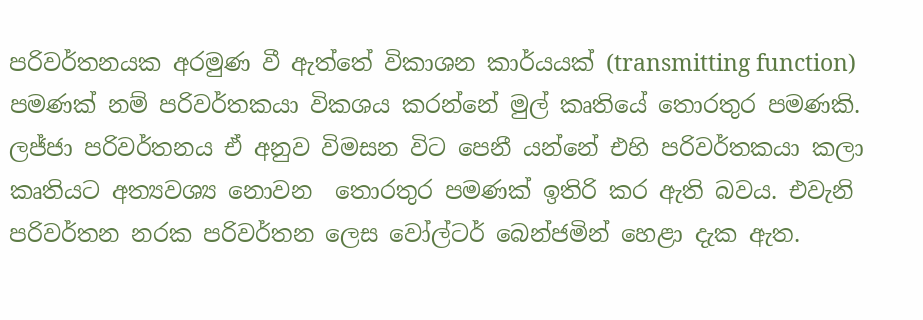පරිවර්තනයක අරමුණ වී ඇත්තේ විකාශන කාර්යයක් (transmitting function) පමණක් නම් පරිවර්තකයා විකශය කරන්නේ මුල් කෘතියේ තොරතුර පමණකි. ලජ්ජා පරිවර්තනය ඒ අනුව විමසන විට පෙනී යන්නේ එහි පරිවර්තකයා කලා කෘතියට අත්‍යවශ්‍ය නොවන  තොරතුර පමණක් ඉතිරි කර ඇති බවය. එවැනි පරිවර්තන නරක පරිවර්තන ලෙස වෝල්ටර් බෙන්ජමින් හෙළා දැක ඇත.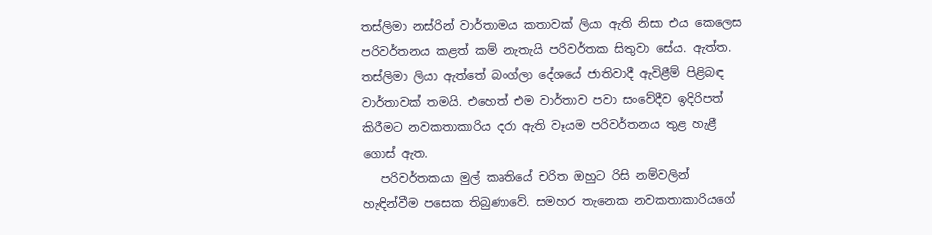තස්ලිමා නස්රින් වාර්තාමය කතාවක් ලියා ඇති නිසා එය කෙලෙස පරිවර්තනය කළත් කම් නැතැයි පරිවර්තක සිතුවා සේය. ඇත්ත. තස්ලිමා ලියා ඇත්තේ බංග්ලා දේශයේ ජාතිවාදී ඇවිළීම් පිළිබඳ වාර්තාවක් තමයි. එහෙත් එම වාර්තාව පවා සංවේදීව ඉදිරිපත් කිරීමට නවකතාකාරිය දරා ඇති වෑයම පරිවර්තනය තුළ හැළී ගොස් ඇත.
   පරිවර්තකයා මුල් කෘතියේ චරිත ඔහුට රිසි නම්වලින් හැඳින්වීම පසෙක තිබුණාවේ. සමහර තැනෙක නවකතාකාරියගේ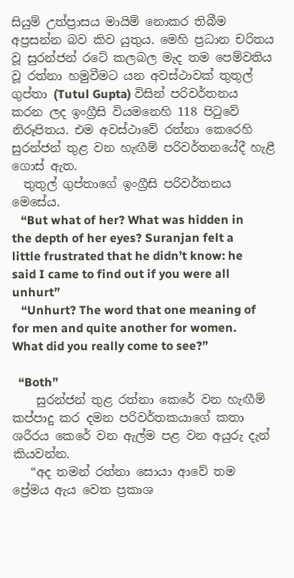සියුම් උත්ප්‍රාසය මායිම් නොකර තිබීම අප්‍රසන්න බව කිව යුතුය. මෙහි ප්‍රධාන චරිතය වූ සුරන්ජන් රටේ කලබල මැද තම පෙම්වතිය වූ රත්නා හමුවීමට යන අවස්ථාවක් තුතුල් ගුප්තා (Tutul Gupta) විසින් පරිවර්තනය කරන ලද ඉංග්‍රීසි වියමනෙහි 118 පිටුවේ නිරූපිතය. එම අවස්ථාවේ රත්නා කෙරෙහි සුරන්ජන් තුළ වන හැඟීම් පරිවර්තනයේදී හැළී ගොස් ඇත.
  තුතුල් ගුප්තාගේ ඉංග්‍රීසි පරිවර්තනය මෙසේය.
   “But what of her? What was hidden in the depth of her eyes? Suranjan felt a little frustrated that he didn’t know: he said I came to find out if you were all unhurt”
   “Unhurt? The word that one meaning of for men and quite another for women. What did you really come to see?”

  “Both”
    සුරන්ජන් තුළ රත්නා කෙරේ වන හැඟීම් කප්පාදු කර දමන පරිවර්තකයාගේ කතා ශරීරය කෙරේ වන ඇල්ම පළ වන අයුරු දැන් කියවන්න.
   “අද තමන් රත්නා සොයා ආවේ තම ප්‍රේමය ඇය වෙත ප්‍රකාශ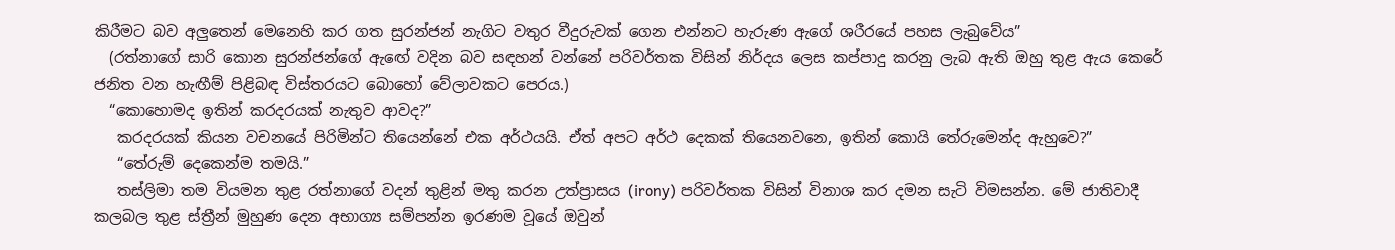කිරීමට බව අලුතෙන් මෙනෙහි කර ගත සුරන්ජන් නැගිට වතුර වීදුරුවක් ගෙන එන්නට හැරුණ ඇගේ ශරීරයේ පහස ලැබුවේය”
  (රත්නාගේ සාරි කොන සුරන්ජන්ගේ ඇඟේ වදින බව සඳහන් වන්නේ පරිවර්තක විසින් නිර්දය ලෙස කප්පාදු කරනු ලැබ ඇති ඔහු තුළ ඇය කෙරේ ජනිත වන හැඟීම් පිළිබඳ විස්තරයට බොහෝ වේලාවකට පෙරය.)
  “කොහොමද ඉතින් කරදරයක් නැතුව ආවද?”
   කරදරයක් කියන වචනයේ පිරිමින්ට තියෙන්නේ එක අර්ථයයි. ඒත් අපට අර්ථ දෙකක් තියෙනවනෙ, ඉතින් කොයි තේරුමෙන්ද ඇහුවෙ?”
   “තේරුම් දෙකෙන්ම තමයි.”
   තස්ලිමා තම වියමන තුළ රත්නාගේ වදන් තුළින් මතු කරන උත්ප්‍රාසය (irony) පරිවර්තක විසින් විනාශ කර දමන සැටි විමසන්න. මේ ජාතිවාදී කලබල තුළ ස්ත්‍රීන් මුහුණ දෙන අභාග්‍ය සම්පන්න ඉරණම වූයේ ඔවුන්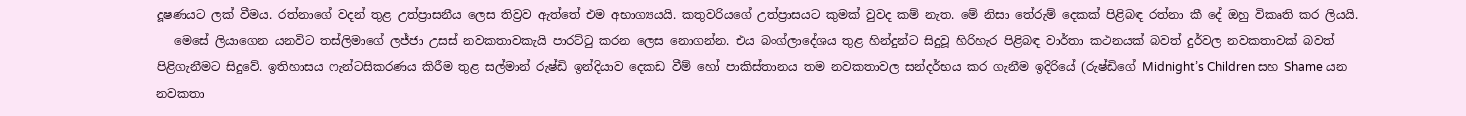දූෂණයට ලක් වීමය. රත්නාගේ වදන් තුළ උත්ප්‍රාසනීය ලෙස තිව්‍රව ඇත්තේ එම අභාග්‍යයයි. කතුවරියගේ උත්ප්‍රාසයට කුමක් වුවද කම් නැත. මේ නිසා තේරුම් දෙකක් පිළිබඳ රත්නා කී දේ ඔහු විකෘති කර ලියයි.
   මෙසේ ලියාගෙන යනවිට තස්ලිමාගේ ලජ්ජා උසස් නවකතාවකැයි පාරට්ටු කරන ලෙස නොගන්න. එය බංග්ලාදේශය තුළ හින්දුන්ට සිදුවූ හිරිහැර පිළිබඳ වාර්තා කථනයක් බවත් දුර්වල නවකතාවක් බවත් පිළිගැනීමට සිදුවේ. ඉතිහාසය ෆැන්ටසිකරණය කිරීම තුළ සල්මාන් රුෂ්ඩි ඉන්දියාව දෙකඩ වීම් හෝ පාකිස්තානය තම නවකතාවල සන්දර්භය කර ගැනීම ඉදිරියේ (රුෂ්ඩිගේ Midnight’s Children සහ Shame යන නවකතා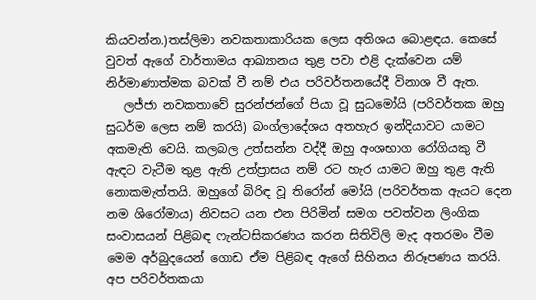කියවන්න.)තස්ලිමා නවකතාකාරියක ලෙස අතිශය බොළඳය. කෙසේ වුවත් ඇගේ වාර්තාමය ආඛ්‍යානය තුළ පවා එළි දැක්වෙන යම් නිර්මාණාත්මක බවක් වී නම් එය පරිවර්තනයේදී විනාශ වී ඇත.
   ලජ්ජා නවකතාවේ සුරන්ජන්ගේ පියා වූ සුධමෝයි (පරිවර්තක ඔහු සුධර්ම ලෙස නම් කරයි) බංග්ලාදේශය අතහැර ඉන්දියාවට යාමට අකමැති වෙයි. කලබල උත්සන්න වද්දී ඔහු අංශභාග රෝගියකු වී ඇඳට වැටීම තුළ ඇති උත්ප්‍රාසය නම් රට හැර යාමට ඔහු තුළ ඇති නොකමැත්තයි. ඔහුගේ බිරිඳ වූ තිරෝන් මෝයි (පරිවර්තක ඇයට දෙන නම ශිරෝමාය) නිවසට යන එන පිරිමින් සමග පවත්වන ලිංගික සංවාසයන් පිළිබඳ ෆැන්ටසිකරණය කරන සිතිවිලි මැද අතරමං වීම මෙම අර්බුදයෙන් ගොඩ ඒම පිළිබඳ ඇගේ සිහිනය නිරූපණය කරයි. අප පරිවර්තකයා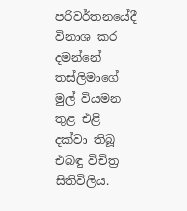පරිවර්තනයේදී විනාශ කර දමන්නේ තස්ලිමාගේ මුල් වියමන තුළ එළි දක්වා තිබූ එබඳු විචිත්‍ර සිතිවිලිය.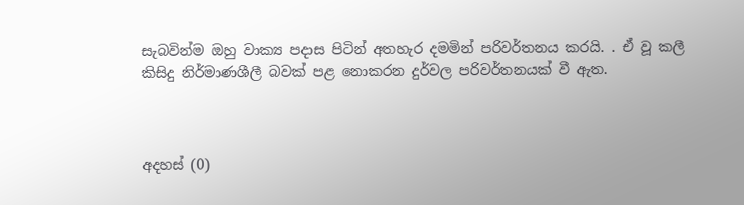සැබවින්ම ඔහු වාක්‍ය පදාස පිටින් අතහැර දමමින් පරිවර්තනය කරයි. . ඒ වූ කලී කිසිදු නිර්මාණශීලී බවක් පළ නොකරන දුර්වල පරිවර්තනයක් වී ඇත.



අදහස් (0)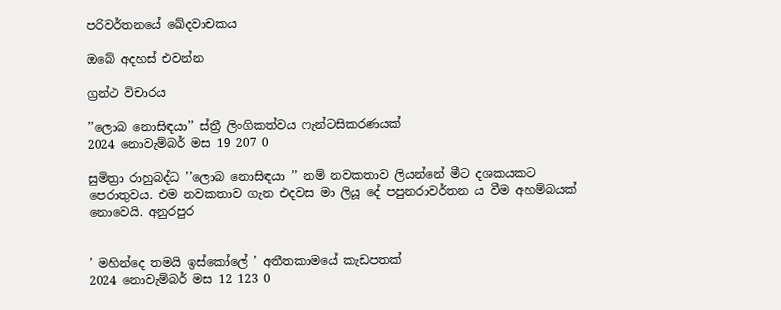පරිවර්තනයේ ඛේදවාචකය

ඔබේ අදහස් එවන්න

ග්‍රන්ථ විචාරය

’’ලොබ නොසිඳයා’’ ස්ත්‍රී ලිංගිකත්වය ෆැන්ටසිකරණයක්
2024 නොවැම්බර් මස 19 207 0

සුමිත්‍රා රාහුබද්ධ ’’ලොබ නොසිඳයා ’’ නම් නවකතාව ලියන්නේ මීට දශකයකට පෙරාතුවය. එම නවකතාව ගැන එදවස මා ලියූ දේ පපුනරාවර්තන ය වීම අහම්බයක් නොවෙයි. අනුරපුර


’ මහින්දෙ තමයි ඉස්කෝලේ ’ අතීතකාමයේ කැඩපතක්
2024 නොවැම්බර් මස 12 123 0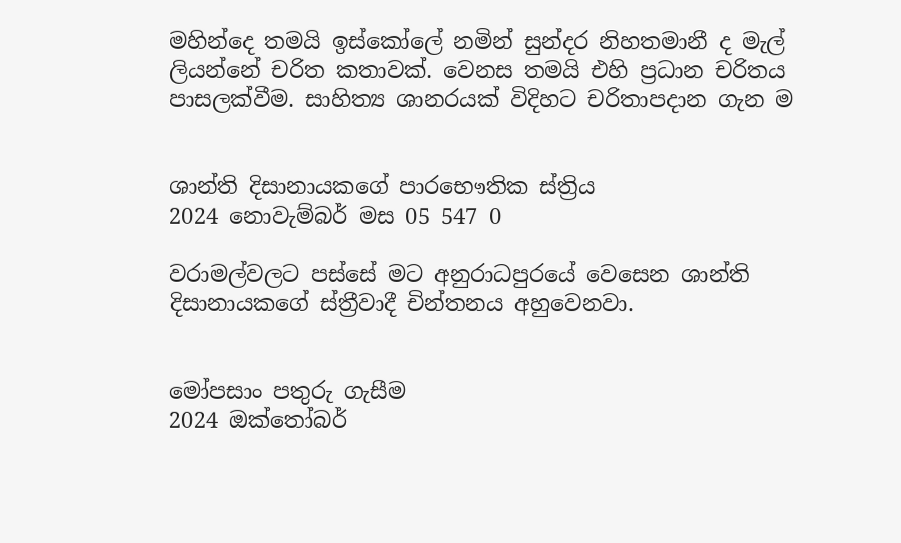මහින්දෙ තමයි ඉස්කෝලේ නමින් සුන්දර නිහතමානී ද මැල් ලියන්නේ චරිත කතාවක්. වෙනස තමයි එහි ප්‍රධාන චරිතය පාසලක්වීම. සාහිත්‍ය ශානරයක් විදිහට චරිතාපදාන ගැන ම


ශාන්ති දිසානායකගේ පාරභෞතික ස්ත්‍රිය
2024 නොවැම්බර් මස 05 547 0

වරාමල්වලට පස්සේ මට අනුරාධපුරයේ වෙසෙන ශාන්ති දිසානායකගේ ස්ත්‍රීවාදී චින්තනය අහුවෙනවා.


මෝපසාං පතුරු ගැසීම
2024 ඔක්තෝබර්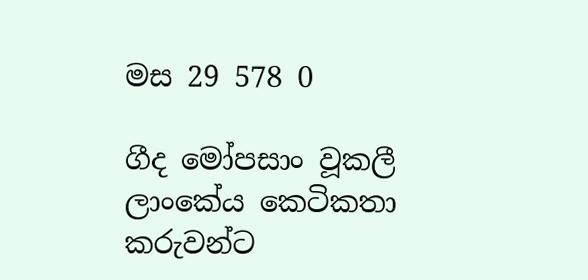මස 29 578 0

ගීද මෝපසාං වූකලී ලාංකේය කෙටිකතා කරුවන්ට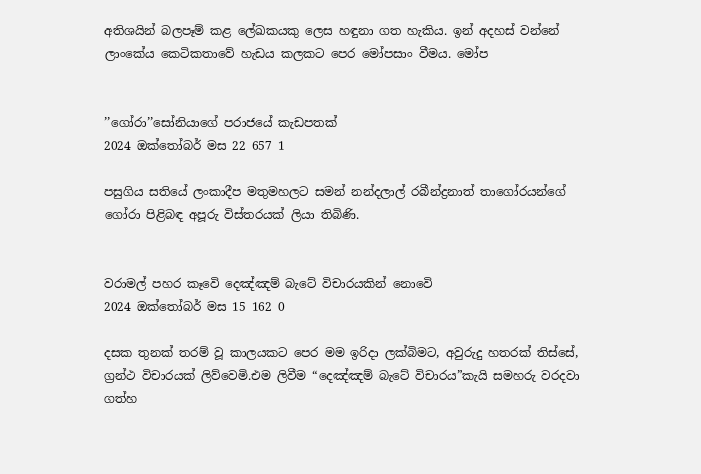අතිශයින් බලපෑම් කළ ලේඛකයකු ලෙස හඳුනා ගත හැකිය. ඉන් අදහස් වන්නේ ලාංකේය කෙටිකතාවේ හැඩය කලකට පෙර මෝපසාං වීමය. මෝප


’’ගෝරා’’සෝනියාගේ පරාජයේ කැඩපතක්
2024 ඔක්තෝබර් මස 22 657 1

පසුගිය සතියේ ලංකාදීප මතුමහලට සමන් නන්දලාල් රබීන්ද්‍රනාත් තාගෝරයන්ගේ ගෝරා පිළිබඳ අපූරු විස්තරයක් ලියා තිබිණි.


වරාමල් පහර කෑවෙි දෙඤ්ඤම් බැටේ විචාරයකින් නොවෙි
2024 ඔක්තෝබර් මස 15 162 0

දසක තුනක් තරම් වූ කාලයකට පෙර මම ඉරිදා ලක්බිමට, අවුරුදු හතරක් තිස්සේ, ග්‍රන්ථ විචාරයක් ලිව්වෙමි.එම ලිවීම “දෙඤ්ඤම් බැටේ විචාරය”කැයි සමහරු වරදවා ගත්හ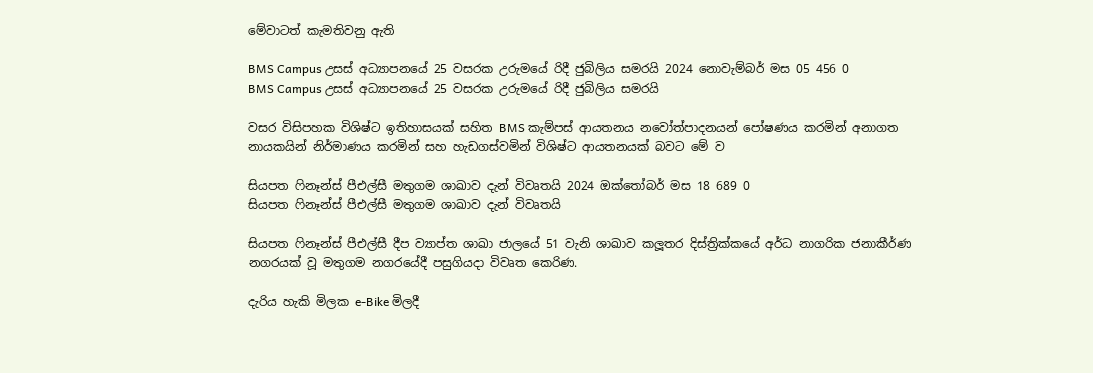මේවාටත් කැමතිවනු ඇති

BMS Campus උසස් අධ්‍යාපනයේ 25 වසරක උරුමයේ රිදී ජුබිලිය සමරයි 2024 නොවැම්බර් මස 05 456 0
BMS Campus උසස් අධ්‍යාපනයේ 25 වසරක උරුමයේ රිදී ජුබිලිය සමරයි

වසර විසිපහක විශිෂ්ට ඉතිහාසයක් සහිත BMS කැම්පස් ආයතනය නවෝත්පාදනයන් පෝෂණය කරමින් අනාගත නායකයින් නිර්මාණය කරමින් සහ හැඩගස්වමින් විශිෂ්ට ආයතනයක් බවට මේ ව

සියපත ෆිනෑන්ස් පීඑල්සී මතුගම ශාඛාව දැන් විවෘතයි 2024 ඔක්තෝබර් මස 18 689 0
සියපත ෆිනෑන්ස් පීඑල්සී මතුගම ශාඛාව දැන් විවෘතයි

සියපත ෆිනෑන්ස් පීඑල්සී දීප ව්‍යාප්ත ශාඛා ජාලයේ 51 වැනි ශාඛාව කලූතර දිස්ත්‍රික්කයේ අර්ධ නාගරික ජනාකීර්ණ නගරයක් වූ මතුගම නගරයේදී පසුගියදා විවෘත කෙරිණ.

දැරිය හැකි මිලක e-Bike මිලදී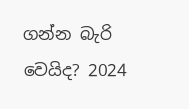ගන්න බැරි වෙයිද? 2024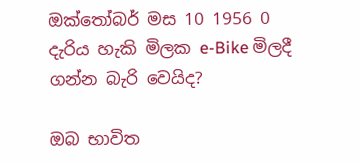ඔක්තෝබර් මස 10 1956 0
දැරිය හැකි මිලක e-Bike මිලදී ගන්න බැරි වෙයිද?

ඔබ භාවිත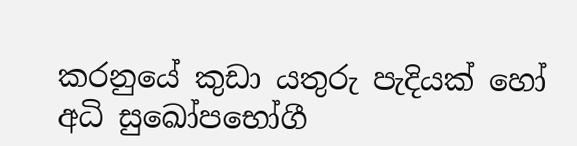කරනුයේ කුඩා යතුරු පැදියක් හෝ අධි සුඛෝපභෝගී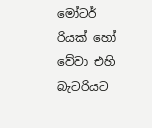මෝටර් රියක් හෝ වේවා එහි බැටරියට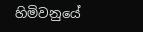හිමිවනුයේ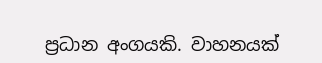ප්‍රධාන අංගයකි. වාහනයක්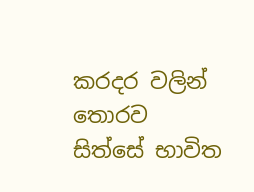කරදර වලින් තොරව සිත්සේ භාවිත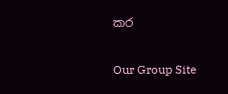කර

Our Group Site